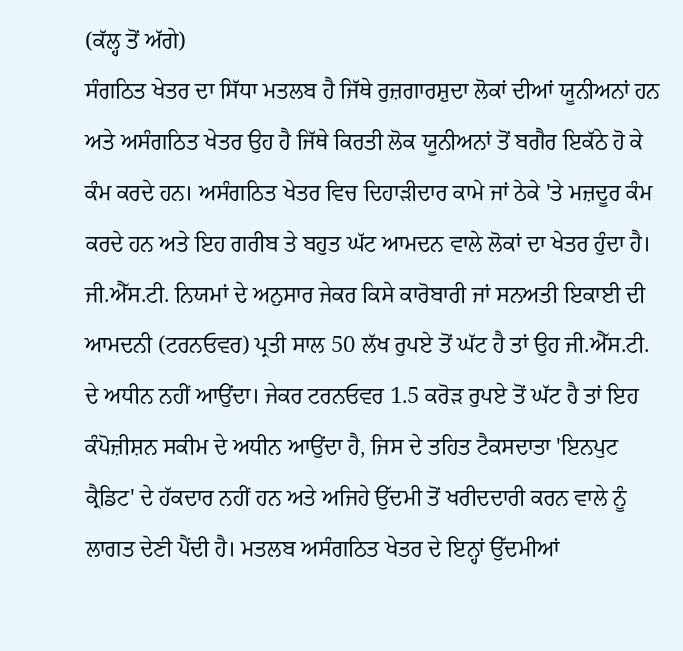(ਕੱਲ੍ਹ ਤੋਂ ਅੱਗੇ)
ਸੰਗਠਿਤ ਖੇਤਰ ਦਾ ਸਿੱਧਾ ਮਤਲਬ ਹੈ ਜਿੱਥੇ ਰੁਜ਼ਗਾਰਸ਼ੁਦਾ ਲੋਕਾਂ ਦੀਆਂ ਯੂਨੀਅਨਾਂ ਹਨ ਅਤੇ ਅਸੰਗਠਿਤ ਖੇਤਰ ਉਹ ਹੈ ਜਿੱਥੇ ਕਿਰਤੀ ਲੋਕ ਯੂਨੀਅਨਾਂ ਤੋਂ ਬਗੈਰ ਇਕੱਠੇ ਹੋ ਕੇ ਕੰਮ ਕਰਦੇ ਹਨ। ਅਸੰਗਠਿਤ ਖੇਤਰ ਵਿਚ ਦਿਹਾੜੀਦਾਰ ਕਾਮੇ ਜਾਂ ਠੇਕੇ 'ਤੇ ਮਜ਼ਦੂਰ ਕੰਮ ਕਰਦੇ ਹਨ ਅਤੇ ਇਹ ਗਰੀਬ ਤੇ ਬਹੁਤ ਘੱਟ ਆਮਦਨ ਵਾਲੇ ਲੋਕਾਂ ਦਾ ਖੇਤਰ ਹੁੰਦਾ ਹੈ। ਜੀ.ਐੱਸ.ਟੀ. ਨਿਯਮਾਂ ਦੇ ਅਨੁਸਾਰ ਜੇਕਰ ਕਿਸੇ ਕਾਰੋਬਾਰੀ ਜਾਂ ਸਨਅਤੀ ਇਕਾਈ ਦੀ ਆਮਦਨੀ (ਟਰਨਓਵਰ) ਪ੍ਰਤੀ ਸਾਲ 50 ਲੱਖ ਰੁਪਏ ਤੋਂ ਘੱਟ ਹੈ ਤਾਂ ਉਹ ਜੀ.ਐੱਸ.ਟੀ. ਦੇ ਅਧੀਨ ਨਹੀਂ ਆਉਂਦਾ। ਜੇਕਰ ਟਰਨਓਵਰ 1.5 ਕਰੋੜ ਰੁਪਏ ਤੋਂ ਘੱਟ ਹੈ ਤਾਂ ਇਹ ਕੰਪੋਜ਼ੀਸ਼ਨ ਸਕੀਮ ਦੇ ਅਧੀਨ ਆਉਂਦਾ ਹੈ, ਜਿਸ ਦੇ ਤਹਿਤ ਟੈਕਸਦਾਤਾ 'ਇਨਪੁਟ ਕ੍ਰੈਡਿਟ' ਦੇ ਹੱਕਦਾਰ ਨਹੀਂ ਹਨ ਅਤੇ ਅਜਿਹੇ ਉੱਦਮੀ ਤੋਂ ਖਰੀਦਦਾਰੀ ਕਰਨ ਵਾਲੇ ਨੂੰ ਲਾਗਤ ਦੇਣੀ ਪੈਂਦੀ ਹੈ। ਮਤਲਬ ਅਸੰਗਠਿਤ ਖੇਤਰ ਦੇ ਇਨ੍ਹਾਂ ਉੱਦਮੀਆਂ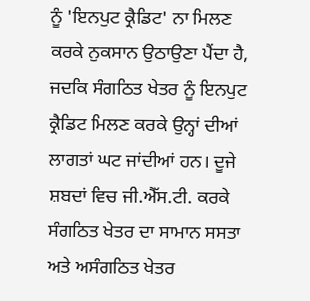ਨੂੰ 'ਇਨਪੁਟ ਕ੍ਰੈਡਿਟ' ਨਾ ਮਿਲਣ ਕਰਕੇ ਨੁਕਸਾਨ ਉਠਾਉਣਾ ਪੈਂਦਾ ਹੈ, ਜਦਕਿ ਸੰਗਠਿਤ ਖੇਤਰ ਨੂੰ ਇਨਪੁਟ ਕ੍ਰੈਡਿਟ ਮਿਲਣ ਕਰਕੇ ਉਨ੍ਹਾਂ ਦੀਆਂ ਲਾਗਤਾਂ ਘਟ ਜਾਂਦੀਆਂ ਹਨ। ਦੂਜੇ ਸ਼ਬਦਾਂ ਵਿਚ ਜੀ.ਐੱਸ.ਟੀ. ਕਰਕੇ ਸੰਗਠਿਤ ਖੇਤਰ ਦਾ ਸਾਮਾਨ ਸਸਤਾ ਅਤੇ ਅਸੰਗਠਿਤ ਖੇਤਰ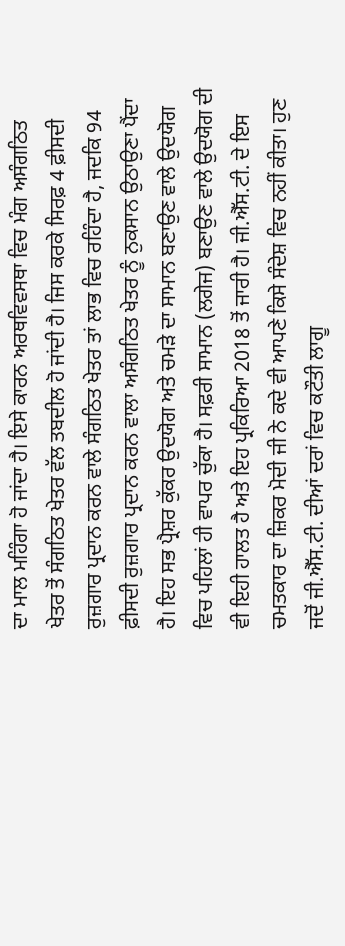ਦਾ ਮਾਲ ਮਹਿੰਗਾ ਹੋ ਜਾਂਦਾ ਹੈ। ਇਸੇ ਕਾਰਨ ਅਰਥਵਿਵਸਥਾ ਵਿਚ ਮੰਗ ਅਸੰਗਠਿਤ ਖੇਤਰ ਤੋਂ ਸੰਗਠਿਤ ਖੇਤਰ ਵੱਲ ਤਬਦੀਲ ਹੋ ਜਾਂਦੀ ਹੈ। ਜਿਸ ਕਰਕੇ ਸਿਰਫ਼ 4 ਫ਼ੀਸਦੀ ਰੁਜ਼ਗਾਰ ਪ੍ਰਦਾਨ ਕਰਨ ਵਾਲੇ ਸੰਗਠਿਤ ਖੇਤਰ ਤਾਂ ਲਾਭ ਵਿਚ ਰਹਿੰਦਾ ਹੈ, ਜਦਕਿ 94 ਫ਼ੀਸਦੀ ਰੁਜ਼ਗਾਰ ਪ੍ਰਦਾਨ ਕਰਨ ਵਾਲਾ ਅਸੰਗਠਿਤ ਖੇਤਰ ਨੂੰ ਨੁਕਸਾਨ ਉਠਾਉਣਾ ਪੈਂਦਾ ਹੈ। ਇਹ ਸਭ ਪ੍ਰੈਸ਼ਰ ਕੁੱਕਰ ਉਦਯੋਗ ਅਤੇ ਚਮੜੇ ਦਾ ਸਾਮਾਨ ਬਣਾਉਣ ਵਾਲੇ ਉਦਯੋਗ ਵਿਚ ਪਹਿਲਾਂ ਹੀ ਵਾਪਰ ਚੁੱਕਾ ਹੈ। ਸਫ਼ਰੀ ਸਾਮਾਨ (ਲਗੇਜ) ਬਣਾਉਣ ਵਾਲੇ ਉਦਯੋਗ ਦੀ ਵੀ ਇਹੀ ਹਾਲਤ ਹੈ ਅਤੇ ਇਹ ਪ੍ਰਕਿਰਿਆ 2018 ਤੋਂ ਜਾਰੀ ਹੈ। ਜੀ.ਐੱਸ.ਟੀ. ਦੇ ਇਸ ਚਮਤਕਾਰ ਦਾ ਜ਼ਿਕਰ ਮੋਦੀ ਜੀ ਨੇ ਕਦੇ ਵੀ ਆਪਣੇ ਕਿਸੇ ਸੰਦੇਸ਼ ਵਿਚ ਨਹੀਂ ਕੀਤਾ। ਹੁਣ ਜਦੋਂ ਜੀ.ਐੱਸ.ਟੀ. ਦੀਆਂ ਦਰਾਂ ਵਿਚ ਕਟੌਤੀ ਲਾਗੂ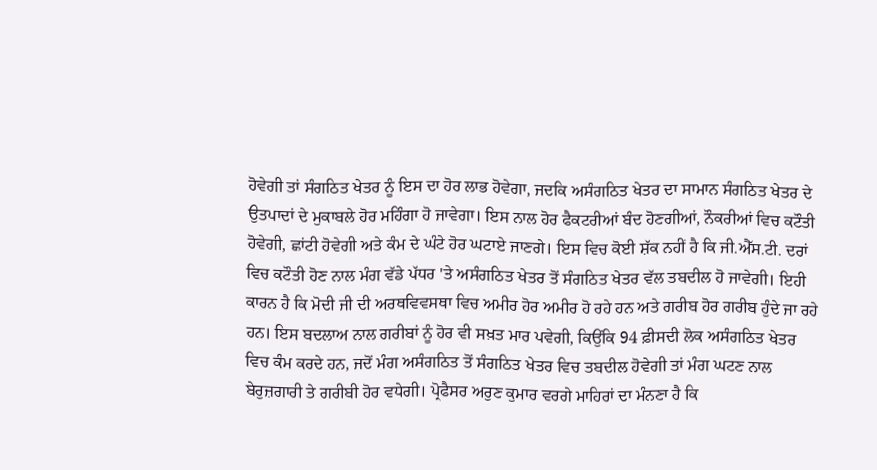ਹੋਵੇਗੀ ਤਾਂ ਸੰਗਠਿਤ ਖੇਤਰ ਨੂੰ ਇਸ ਦਾ ਹੋਰ ਲਾਭ ਹੋਵੇਗਾ, ਜਦਕਿ ਅਸੰਗਠਿਤ ਖੇਤਰ ਦਾ ਸਾਮਾਨ ਸੰਗਠਿਤ ਖੇਤਰ ਦੇ ਉਤਪਾਦਾਂ ਦੇ ਮੁਕਾਬਲੇ ਹੋਰ ਮਹਿੰਗਾ ਹੋ ਜਾਵੇਗਾ। ਇਸ ਨਾਲ ਹੋਰ ਫੈਕਟਰੀਆਂ ਬੰਦ ਹੋਣਗੀਆਂ, ਨੌਕਰੀਆਂ ਵਿਚ ਕਟੌਤੀ ਹੋਵੇਗੀ, ਛਾਂਟੀ ਹੋਵੇਗੀ ਅਤੇ ਕੰਮ ਦੇ ਘੰਟੇ ਹੋਰ ਘਟਾਏ ਜਾਣਗੇ। ਇਸ ਵਿਚ ਕੋਈ ਸ਼ੱਕ ਨਹੀਂ ਹੈ ਕਿ ਜੀ.ਐੱਸ.ਟੀ. ਦਰਾਂ ਵਿਚ ਕਟੌਤੀ ਹੋਣ ਨਾਲ ਮੰਗ ਵੱਡੇ ਪੱਧਰ 'ਤੇ ਅਸੰਗਠਿਤ ਖੇਤਰ ਤੋਂ ਸੰਗਠਿਤ ਖੇਤਰ ਵੱਲ ਤਬਦੀਲ ਹੋ ਜਾਵੇਗੀ। ਇਹੀ ਕਾਰਨ ਹੈ ਕਿ ਮੋਦੀ ਜੀ ਦੀ ਅਰਥਵਿਵਸਥਾ ਵਿਚ ਅਮੀਰ ਹੋਰ ਅਮੀਰ ਹੋ ਰਹੇ ਹਨ ਅਤੇ ਗਰੀਬ ਹੋਰ ਗਰੀਬ ਹੁੰਦੇ ਜਾ ਰਹੇ ਹਨ। ਇਸ ਬਦਲਾਅ ਨਾਲ ਗਰੀਬਾਂ ਨੂੰ ਹੋਰ ਵੀ ਸਖ਼ਤ ਮਾਰ ਪਵੇਗੀ, ਕਿਉਂਕਿ 94 ਫ਼ੀਸਦੀ ਲੋਕ ਅਸੰਗਠਿਤ ਖੇਤਰ ਵਿਚ ਕੰਮ ਕਰਦੇ ਹਨ, ਜਦੋਂ ਮੰਗ ਅਸੰਗਠਿਤ ਤੋਂ ਸੰਗਠਿਤ ਖੇਤਰ ਵਿਚ ਤਬਦੀਲ ਹੋਵੇਗੀ ਤਾਂ ਮੰਗ ਘਟਣ ਨਾਲ ਬੇਰੁਜ਼ਗਾਰੀ ਤੇ ਗਰੀਬੀ ਹੋਰ ਵਧੇਗੀ। ਪ੍ਰੋਫੈਸਰ ਅਰੁਣ ਕੁਮਾਰ ਵਰਗੇ ਮਾਹਿਰਾਂ ਦਾ ਮੰਨਣਾ ਹੈ ਕਿ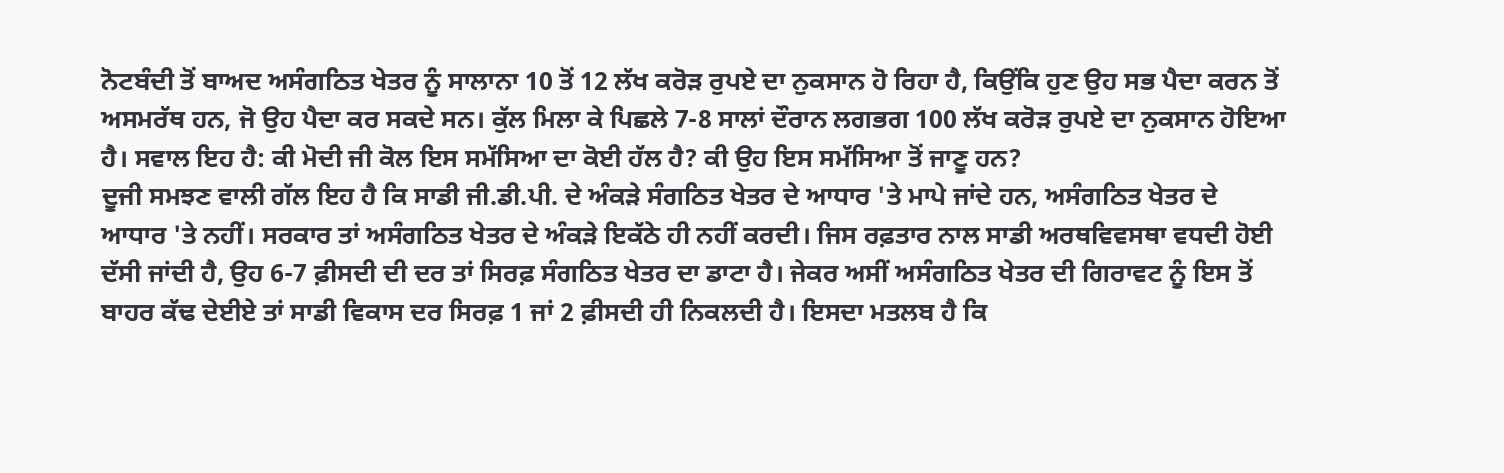ਨੋਟਬੰਦੀ ਤੋਂ ਬਾਅਦ ਅਸੰਗਠਿਤ ਖੇਤਰ ਨੂੰ ਸਾਲਾਨਾ 10 ਤੋਂ 12 ਲੱਖ ਕਰੋੜ ਰੁਪਏ ਦਾ ਨੁਕਸਾਨ ਹੋ ਰਿਹਾ ਹੈ, ਕਿਉਂਕਿ ਹੁਣ ਉਹ ਸਭ ਪੈਦਾ ਕਰਨ ਤੋਂ ਅਸਮਰੱਥ ਹਨ, ਜੋ ਉਹ ਪੈਦਾ ਕਰ ਸਕਦੇ ਸਨ। ਕੁੱਲ ਮਿਲਾ ਕੇ ਪਿਛਲੇ 7-8 ਸਾਲਾਂ ਦੌਰਾਨ ਲਗਭਗ 100 ਲੱਖ ਕਰੋੜ ਰੁਪਏ ਦਾ ਨੁਕਸਾਨ ਹੋਇਆ ਹੈ। ਸਵਾਲ ਇਹ ਹੈ: ਕੀ ਮੋਦੀ ਜੀ ਕੋਲ ਇਸ ਸਮੱਸਿਆ ਦਾ ਕੋਈ ਹੱਲ ਹੈ? ਕੀ ਉਹ ਇਸ ਸਮੱਸਿਆ ਤੋਂ ਜਾਣੂ ਹਨ?
ਦੂਜੀ ਸਮਝਣ ਵਾਲੀ ਗੱਲ ਇਹ ਹੈ ਕਿ ਸਾਡੀ ਜੀ.ਡੀ.ਪੀ. ਦੇ ਅੰਕੜੇ ਸੰਗਠਿਤ ਖੇਤਰ ਦੇ ਆਧਾਰ 'ਤੇ ਮਾਪੇ ਜਾਂਦੇ ਹਨ, ਅਸੰਗਠਿਤ ਖੇਤਰ ਦੇ ਆਧਾਰ 'ਤੇ ਨਹੀਂ। ਸਰਕਾਰ ਤਾਂ ਅਸੰਗਠਿਤ ਖੇਤਰ ਦੇ ਅੰਕੜੇ ਇਕੱਠੇ ਹੀ ਨਹੀਂ ਕਰਦੀ। ਜਿਸ ਰਫ਼ਤਾਰ ਨਾਲ ਸਾਡੀ ਅਰਥਵਿਵਸਥਾ ਵਧਦੀ ਹੋਈ ਦੱਸੀ ਜਾਂਦੀ ਹੈ, ਉਹ 6-7 ਫ਼ੀਸਦੀ ਦੀ ਦਰ ਤਾਂ ਸਿਰਫ਼ ਸੰਗਠਿਤ ਖੇਤਰ ਦਾ ਡਾਟਾ ਹੈ। ਜੇਕਰ ਅਸੀਂ ਅਸੰਗਠਿਤ ਖੇਤਰ ਦੀ ਗਿਰਾਵਟ ਨੂੰ ਇਸ ਤੋਂ ਬਾਹਰ ਕੱਢ ਦੇਈਏ ਤਾਂ ਸਾਡੀ ਵਿਕਾਸ ਦਰ ਸਿਰਫ਼ 1 ਜਾਂ 2 ਫ਼ੀਸਦੀ ਹੀ ਨਿਕਲਦੀ ਹੈ। ਇਸਦਾ ਮਤਲਬ ਹੈ ਕਿ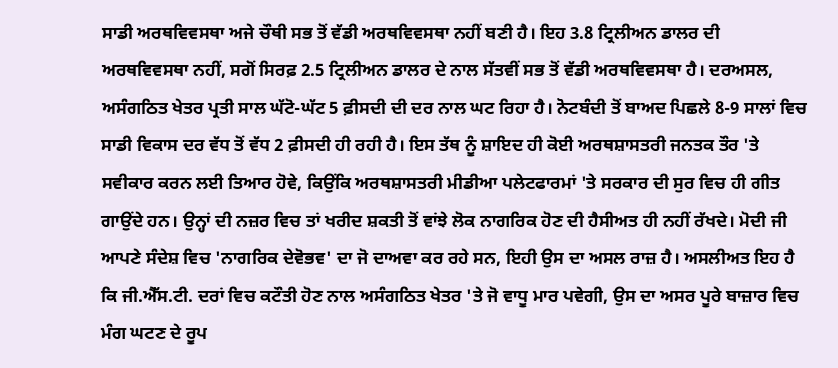ਸਾਡੀ ਅਰਥਵਿਵਸਥਾ ਅਜੇ ਚੌਥੀ ਸਭ ਤੋਂ ਵੱਡੀ ਅਰਥਵਿਵਸਥਾ ਨਹੀਂ ਬਣੀ ਹੈ। ਇਹ 3.8 ਟ੍ਰਿਲੀਅਨ ਡਾਲਰ ਦੀ ਅਰਥਵਿਵਸਥਾ ਨਹੀਂ, ਸਗੋਂ ਸਿਰਫ਼ 2.5 ਟ੍ਰਿਲੀਅਨ ਡਾਲਰ ਦੇ ਨਾਲ ਸੱਤਵੀਂ ਸਭ ਤੋਂ ਵੱਡੀ ਅਰਥਵਿਵਸਥਾ ਹੈ। ਦਰਅਸਲ, ਅਸੰਗਠਿਤ ਖੇਤਰ ਪ੍ਰਤੀ ਸਾਲ ਘੱਟੋ-ਘੱਟ 5 ਫ਼ੀਸਦੀ ਦੀ ਦਰ ਨਾਲ ਘਟ ਰਿਹਾ ਹੈ। ਨੋਟਬੰਦੀ ਤੋਂ ਬਾਅਦ ਪਿਛਲੇ 8-9 ਸਾਲਾਂ ਵਿਚ ਸਾਡੀ ਵਿਕਾਸ ਦਰ ਵੱਧ ਤੋਂ ਵੱਧ 2 ਫ਼ੀਸਦੀ ਹੀ ਰਹੀ ਹੈ। ਇਸ ਤੱਥ ਨੂੰ ਸ਼ਾਇਦ ਹੀ ਕੋਈ ਅਰਥਸ਼ਾਸਤਰੀ ਜਨਤਕ ਤੌਰ 'ਤੇ ਸਵੀਕਾਰ ਕਰਨ ਲਈ ਤਿਆਰ ਹੋਵੇ, ਕਿਉਂਕਿ ਅਰਥਸ਼ਾਸਤਰੀ ਮੀਡੀਆ ਪਲੇਟਫਾਰਮਾਂ 'ਤੇ ਸਰਕਾਰ ਦੀ ਸੁਰ ਵਿਚ ਹੀ ਗੀਤ ਗਾਉਂਦੇ ਹਨ। ਉਨ੍ਹਾਂ ਦੀ ਨਜ਼ਰ ਵਿਚ ਤਾਂ ਖਰੀਦ ਸ਼ਕਤੀ ਤੋਂ ਵਾਂਝੇ ਲੋਕ ਨਾਗਰਿਕ ਹੋਣ ਦੀ ਹੈਸੀਅਤ ਹੀ ਨਹੀਂ ਰੱਖਦੇ। ਮੋਦੀ ਜੀ ਆਪਣੇ ਸੰਦੇਸ਼ ਵਿਚ 'ਨਾਗਰਿਕ ਦੇਵੋਭਵ' ਦਾ ਜੋ ਦਾਅਵਾ ਕਰ ਰਹੇ ਸਨ, ਇਹੀ ਉਸ ਦਾ ਅਸਲ ਰਾਜ਼ ਹੈ। ਅਸਲੀਅਤ ਇਹ ਹੈ ਕਿ ਜੀ.ਐੱਸ.ਟੀ. ਦਰਾਂ ਵਿਚ ਕਟੌਤੀ ਹੋਣ ਨਾਲ ਅਸੰਗਠਿਤ ਖੇਤਰ 'ਤੇ ਜੋ ਵਾਧੂ ਮਾਰ ਪਵੇਗੀ, ਉਸ ਦਾ ਅਸਰ ਪੂਰੇ ਬਾਜ਼ਾਰ ਵਿਚ ਮੰਗ ਘਟਣ ਦੇ ਰੂਪ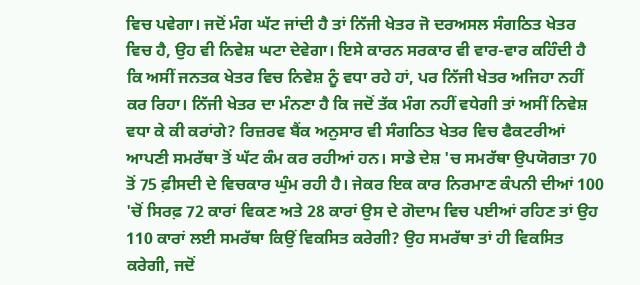ਵਿਚ ਪਵੇਗਾ। ਜਦੋਂ ਮੰਗ ਘੱਟ ਜਾਂਦੀ ਹੈ ਤਾਂ ਨਿੱਜੀ ਖੇਤਰ ਜੋ ਦਰਅਸਲ ਸੰਗਠਿਤ ਖੇਤਰ ਵਿਚ ਹੈ, ਉਹ ਵੀ ਨਿਵੇਸ਼ ਘਟਾ ਦੇਵੇਗਾ। ਇਸੇ ਕਾਰਨ ਸਰਕਾਰ ਵੀ ਵਾਰ-ਵਾਰ ਕਹਿੰਦੀ ਹੈ ਕਿ ਅਸੀਂ ਜਨਤਕ ਖੇਤਰ ਵਿਚ ਨਿਵੇਸ਼ ਨੂੰ ਵਧਾ ਰਹੇ ਹਾਂ, ਪਰ ਨਿੱਜੀ ਖੇਤਰ ਅਜਿਹਾ ਨਹੀਂ ਕਰ ਰਿਹਾ। ਨਿੱਜੀ ਖੇਤਰ ਦਾ ਮੰਨਣਾ ਹੈ ਕਿ ਜਦੋਂ ਤੱਕ ਮੰਗ ਨਹੀਂ ਵਧੇਗੀ ਤਾਂ ਅਸੀਂ ਨਿਵੇਸ਼ ਵਧਾ ਕੇ ਕੀ ਕਰਾਂਗੇ? ਰਿਜ਼ਰਵ ਬੈਂਕ ਅਨੁਸਾਰ ਵੀ ਸੰਗਠਿਤ ਖੇਤਰ ਵਿਚ ਫੈਕਟਰੀਆਂ ਆਪਣੀ ਸਮਰੱਥਾ ਤੋਂ ਘੱਟ ਕੰਮ ਕਰ ਰਹੀਆਂ ਹਨ। ਸਾਡੇ ਦੇਸ਼ 'ਚ ਸਮਰੱਥਾ ਉਪਯੋਗਤਾ 70 ਤੋਂ 75 ਫ਼ੀਸਦੀ ਦੇ ਵਿਚਕਾਰ ਘੁੰਮ ਰਹੀ ਹੈ। ਜੇਕਰ ਇਕ ਕਾਰ ਨਿਰਮਾਣ ਕੰਪਨੀ ਦੀਆਂ 100 'ਚੋਂ ਸਿਰਫ਼ 72 ਕਾਰਾਂ ਵਿਕਣ ਅਤੇ 28 ਕਾਰਾਂ ਉਸ ਦੇ ਗੋਦਾਮ ਵਿਚ ਪਈਆਂ ਰਹਿਣ ਤਾਂ ਉਹ 110 ਕਾਰਾਂ ਲਈ ਸਮਰੱਥਾ ਕਿਉਂ ਵਿਕਸਿਤ ਕਰੇਗੀ? ਉਹ ਸਮਰੱਥਾ ਤਾਂ ਹੀ ਵਿਕਸਿਤ ਕਰੇਗੀ, ਜਦੋਂ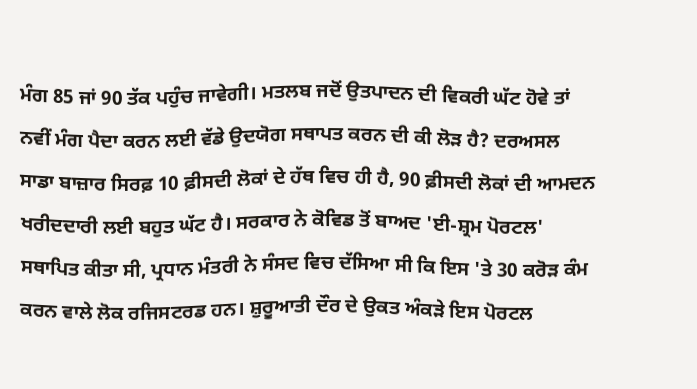ਮੰਗ 85 ਜਾਂ 90 ਤੱਕ ਪਹੁੰਚ ਜਾਵੇਗੀ। ਮਤਲਬ ਜਦੋਂ ਉਤਪਾਦਨ ਦੀ ਵਿਕਰੀ ਘੱਟ ਹੋਵੇ ਤਾਂ ਨਵੀਂ ਮੰਗ ਪੈਦਾ ਕਰਨ ਲਈ ਵੱਡੇ ਉਦਯੋਗ ਸਥਾਪਤ ਕਰਨ ਦੀ ਕੀ ਲੋੜ ਹੈ? ਦਰਅਸਲ ਸਾਡਾ ਬਾਜ਼ਾਰ ਸਿਰਫ਼ 10 ਫ਼ੀਸਦੀ ਲੋਕਾਂ ਦੇ ਹੱਥ ਵਿਚ ਹੀ ਹੈ, 90 ਫ਼ੀਸਦੀ ਲੋਕਾਂ ਦੀ ਆਮਦਨ ਖਰੀਦਦਾਰੀ ਲਈ ਬਹੁਤ ਘੱਟ ਹੈ। ਸਰਕਾਰ ਨੇ ਕੋਵਿਡ ਤੋਂ ਬਾਅਦ 'ਈ-ਸ਼੍ਰਮ ਪੋਰਟਲ' ਸਥਾਪਿਤ ਕੀਤਾ ਸੀ, ਪ੍ਰਧਾਨ ਮੰਤਰੀ ਨੇ ਸੰਸਦ ਵਿਚ ਦੱਸਿਆ ਸੀ ਕਿ ਇਸ 'ਤੇ 30 ਕਰੋੜ ਕੰਮ ਕਰਨ ਵਾਲੇ ਲੋਕ ਰਜਿਸਟਰਡ ਹਨ। ਸ਼ੁਰੂਆਤੀ ਦੌਰ ਦੇ ਉਕਤ ਅੰਕੜੇ ਇਸ ਪੋਰਟਲ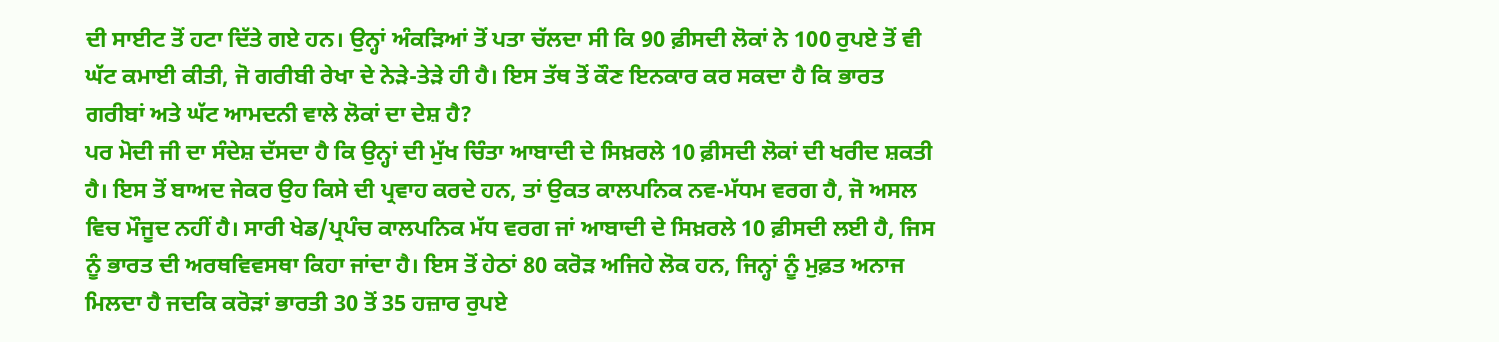ਦੀ ਸਾਈਟ ਤੋਂ ਹਟਾ ਦਿੱਤੇ ਗਏ ਹਨ। ਉਨ੍ਹਾਂ ਅੰਕੜਿਆਂ ਤੋਂ ਪਤਾ ਚੱਲਦਾ ਸੀ ਕਿ 90 ਫ਼ੀਸਦੀ ਲੋਕਾਂ ਨੇ 100 ਰੁਪਏ ਤੋਂ ਵੀ ਘੱਟ ਕਮਾਈ ਕੀਤੀ, ਜੋ ਗਰੀਬੀ ਰੇਖਾ ਦੇ ਨੇੜੇ-ਤੇੜੇ ਹੀ ਹੈ। ਇਸ ਤੱਥ ਤੋਂ ਕੌਣ ਇਨਕਾਰ ਕਰ ਸਕਦਾ ਹੈ ਕਿ ਭਾਰਤ ਗਰੀਬਾਂ ਅਤੇ ਘੱਟ ਆਮਦਨੀ ਵਾਲੇ ਲੋਕਾਂ ਦਾ ਦੇਸ਼ ਹੈ?
ਪਰ ਮੋਦੀ ਜੀ ਦਾ ਸੰਦੇਸ਼ ਦੱਸਦਾ ਹੈ ਕਿ ਉਨ੍ਹਾਂ ਦੀ ਮੁੱਖ ਚਿੰਤਾ ਆਬਾਦੀ ਦੇ ਸਿਖ਼ਰਲੇ 10 ਫ਼ੀਸਦੀ ਲੋਕਾਂ ਦੀ ਖਰੀਦ ਸ਼ਕਤੀ ਹੈ। ਇਸ ਤੋਂ ਬਾਅਦ ਜੇਕਰ ਉਹ ਕਿਸੇ ਦੀ ਪ੍ਰਵਾਹ ਕਰਦੇ ਹਨ, ਤਾਂ ਉਕਤ ਕਾਲਪਨਿਕ ਨਵ-ਮੱਧਮ ਵਰਗ ਹੈ, ਜੋ ਅਸਲ ਵਿਚ ਮੌਜੂਦ ਨਹੀਂ ਹੈ। ਸਾਰੀ ਖੇਡ/ਪ੍ਰਪੰਚ ਕਾਲਪਨਿਕ ਮੱਧ ਵਰਗ ਜਾਂ ਆਬਾਦੀ ਦੇ ਸਿਖ਼ਰਲੇ 10 ਫ਼ੀਸਦੀ ਲਈ ਹੈ, ਜਿਸ ਨੂੰ ਭਾਰਤ ਦੀ ਅਰਥਵਿਵਸਥਾ ਕਿਹਾ ਜਾਂਦਾ ਹੈ। ਇਸ ਤੋਂ ਹੇਠਾਂ 80 ਕਰੋੜ ਅਜਿਹੇ ਲੋਕ ਹਨ, ਜਿਨ੍ਹਾਂ ਨੂੰ ਮੁਫ਼ਤ ਅਨਾਜ ਮਿਲਦਾ ਹੈ ਜਦਕਿ ਕਰੋੜਾਂ ਭਾਰਤੀ 30 ਤੋਂ 35 ਹਜ਼ਾਰ ਰੁਪਏ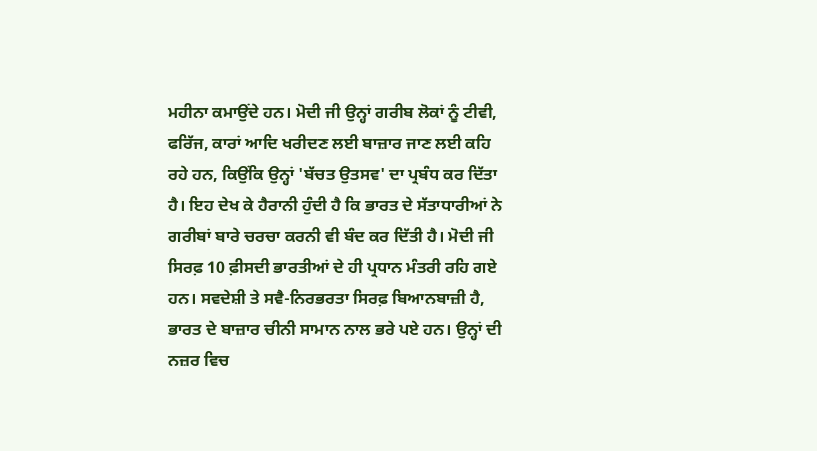ਮਹੀਨਾ ਕਮਾਉਂਦੇ ਹਨ। ਮੋਦੀ ਜੀ ਉਨ੍ਹਾਂ ਗਰੀਬ ਲੋਕਾਂ ਨੂੰ ਟੀਵੀ, ਫਰਿੱਜ, ਕਾਰਾਂ ਆਦਿ ਖਰੀਦਣ ਲਈ ਬਾਜ਼ਾਰ ਜਾਣ ਲਈ ਕਹਿ ਰਹੇ ਹਨ, ਕਿਉਂਕਿ ਉਨ੍ਹਾਂ 'ਬੱਚਤ ਉਤਸਵ' ਦਾ ਪ੍ਰਬੰਧ ਕਰ ਦਿੱਤਾ ਹੈ। ਇਹ ਦੇਖ ਕੇ ਹੈਰਾਨੀ ਹੁੰਦੀ ਹੈ ਕਿ ਭਾਰਤ ਦੇ ਸੱਤਾਧਾਰੀਆਂ ਨੇ ਗਰੀਬਾਂ ਬਾਰੇ ਚਰਚਾ ਕਰਨੀ ਵੀ ਬੰਦ ਕਰ ਦਿੱਤੀ ਹੈ। ਮੋਦੀ ਜੀ ਸਿਰਫ਼ 10 ਫ਼ੀਸਦੀ ਭਾਰਤੀਆਂ ਦੇ ਹੀ ਪ੍ਰਧਾਨ ਮੰਤਰੀ ਰਹਿ ਗਏ ਹਨ। ਸਵਦੇਸ਼ੀ ਤੇ ਸਵੈ-ਨਿਰਭਰਤਾ ਸਿਰਫ਼ ਬਿਆਨਬਾਜ਼ੀ ਹੈ, ਭਾਰਤ ਦੇ ਬਾਜ਼ਾਰ ਚੀਨੀ ਸਾਮਾਨ ਨਾਲ ਭਰੇ ਪਏ ਹਨ। ਉਨ੍ਹਾਂ ਦੀ ਨਜ਼ਰ ਵਿਚ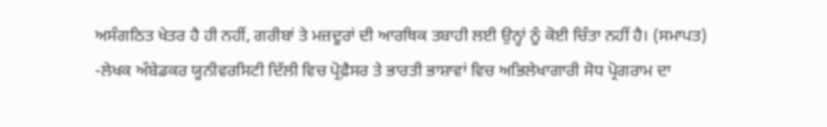ਅਸੰਗਠਿਤ ਖੇਤਰ ਹੈ ਹੀ ਨਹੀਂ, ਗਰੀਬਾਂ ਤੇ ਮਜ਼ਦੂਰਾਂ ਦੀ ਆਰਥਿਕ ਤਬਾਹੀ ਲਈ ਉਨ੍ਹਾਂ ਨੂੰ ਕੋਈ ਚਿੰਤਾ ਨਹੀਂ ਹੈ। (ਸਮਾਪਤ)
-ਲੇਖਕ ਅੰਬੇਡਕਰ ਯੂਨੀਵਰਸਿਟੀ ਦਿੱਲੀ ਵਿਚ ਪ੍ਰੋਫ਼ੈਸਰ ਤੇ ਭਾਰਤੀ ਭਾਸ਼ਾਵਾਂ ਵਿਚ ਅਭਿਲੇਖਾਗਾਰੀ ਸੋਧ ਪ੍ਰੋਗਰਾਮ ਦਾ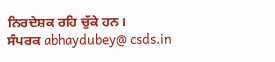ਨਿਰਦੇਸ਼ਕ ਰਹਿ ਚੁੱਕੇ ਹਨ।
ਸੰਪਰਕ abhaydubey@ csds.in